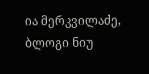ია მერკვილაძე, ბლოგი ნიუ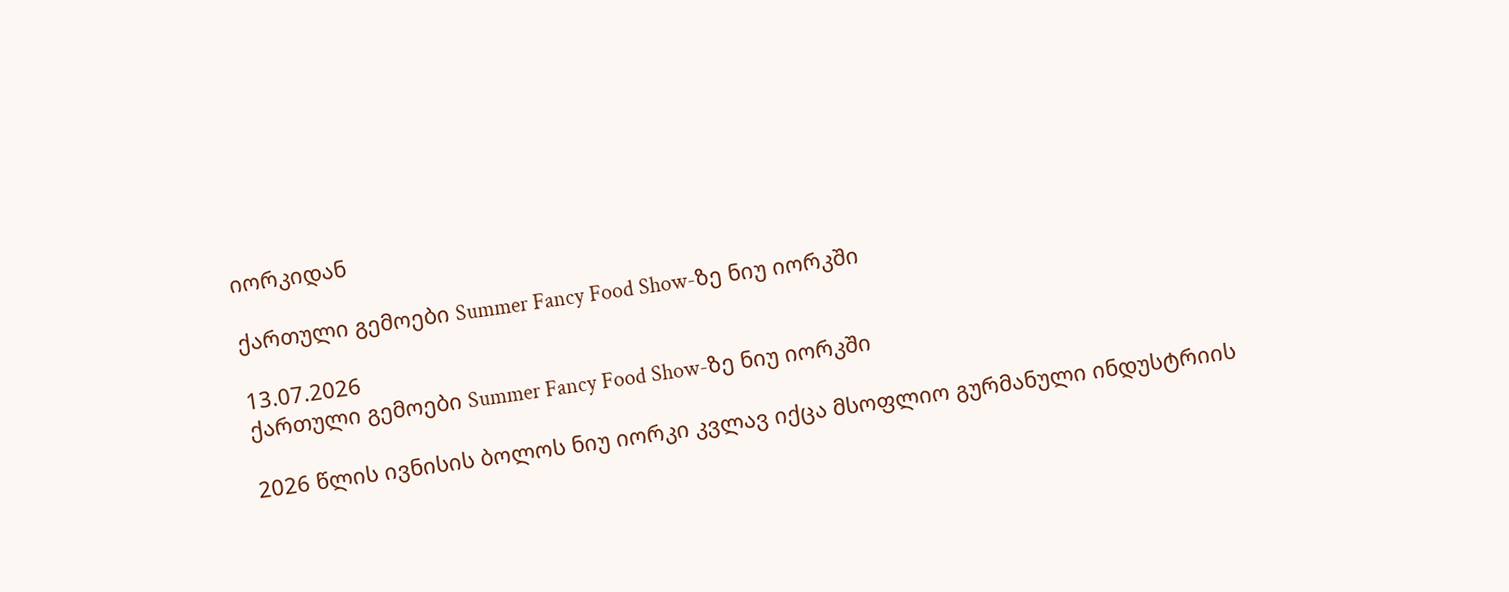იორკიდან

ქართული გემოები Summer Fancy Food Show-ზე ნიუ იორკში

13.07.2026
ქართული გემოები Summer Fancy Food Show-ზე ნიუ იორკში

2026 წლის ივნისის ბოლოს ნიუ იორკი კვლავ იქცა მსოფლიო გურმანული ინდუსტრიის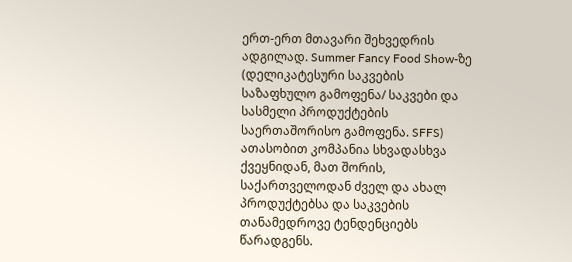ერთ-ერთ მთავარი შეხვედრის ადგილად. Summer Fancy Food Show-ზე (დელიკატესური საკვების საზაფხულო გამოფენა/ საკვები და სასმელი პროდუქტების საერთაშორისო გამოფენა. SFFS) ათასობით კომპანია სხვადასხვა ქვეყნიდან, მათ შორის, საქართველოდან ძველ და ახალ პროდუქტებსა და საკვების თანამედროვე ტენდენციებს წარადგენს.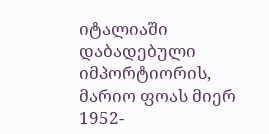იტალიაში დაბადებული იმპორტიორის, მარიო ფოას მიერ 1952-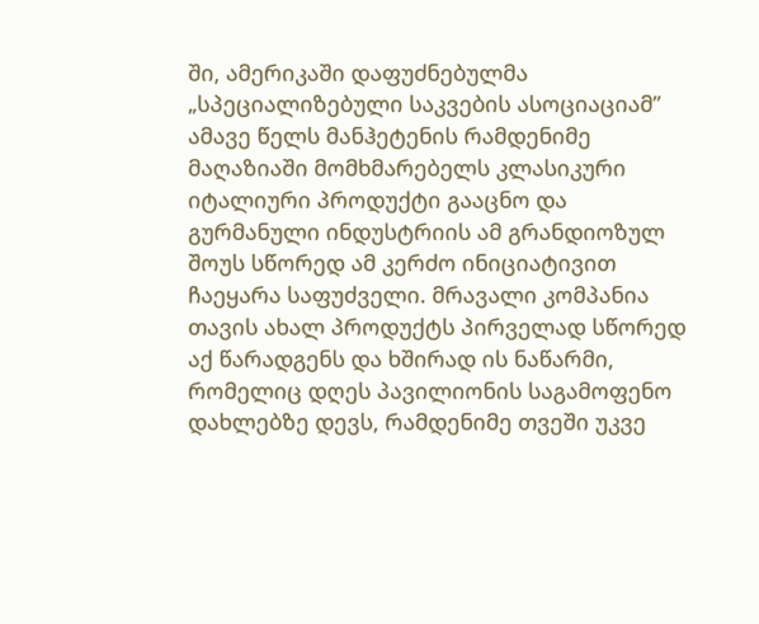ში, ამერიკაში დაფუძნებულმა „სპეციალიზებული საკვების ასოციაციამ” ამავე წელს მანჰეტენის რამდენიმე მაღაზიაში მომხმარებელს კლასიკური იტალიური პროდუქტი გააცნო და გურმანული ინდუსტრიის ამ გრანდიოზულ შოუს სწორედ ამ კერძო ინიციატივით ჩაეყარა საფუძველი. მრავალი კომპანია თავის ახალ პროდუქტს პირველად სწორედ აქ წარადგენს და ხშირად ის ნაწარმი, რომელიც დღეს პავილიონის საგამოფენო დახლებზე დევს, რამდენიმე თვეში უკვე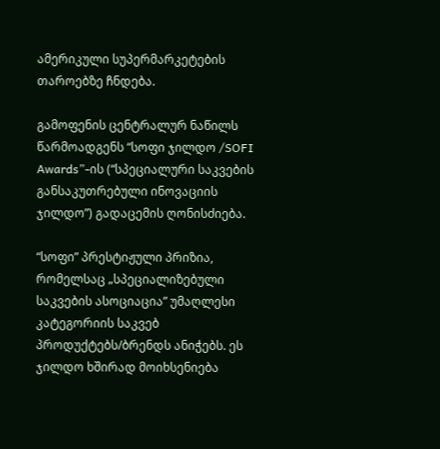ამერიკული სუპერმარკეტების თაროებზე ჩნდება.

გამოფენის ცენტრალურ ნაწილს წარმოადგენს “სოფი ჯილდო /SOFI Awards”-ის (“სპეციალური საკვების განსაკუთრებული ინოვაციის ჯილდო”) გადაცემის ღონისძიება.

“სოფი” პრესტიჟული პრიზია, რომელსაც „სპეციალიზებული საკვების ასოციაცია” უმაღლესი კატეგორიის საკვებ პროდუქტებს/ბრენდს ანიჭებს. ეს ჯილდო ხშირად მოიხსენიება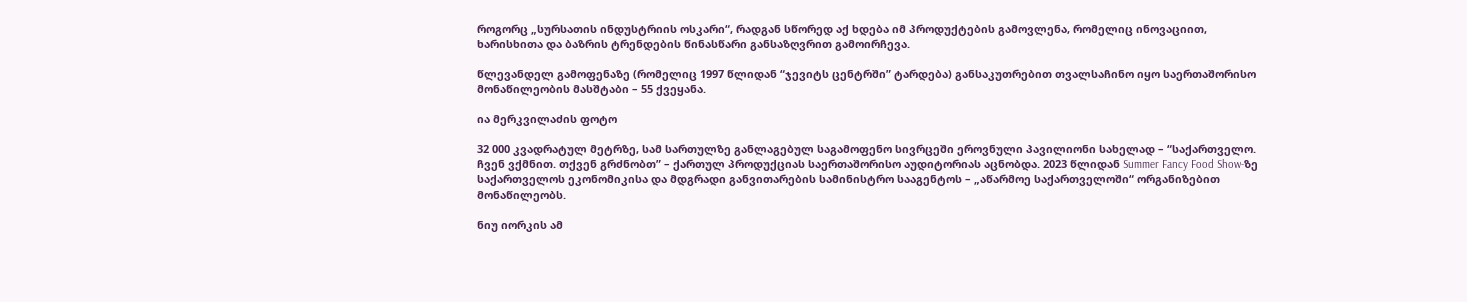როგორც „სურსათის ინდუსტრიის ოსკარი“, რადგან სწორედ აქ ხდება იმ პროდუქტების გამოვლენა, რომელიც ინოვაციით, ხარისხითა და ბაზრის ტრენდების წინასწარი განსაზღვრით გამოირჩევა.

წლევანდელ გამოფენაზე (რომელიც 1997 წლიდან “ჯევიტს ცენტრში” ტარდება) განსაკუთრებით თვალსაჩინო იყო საერთაშორისო მონაწილეობის მასშტაბი – 55 ქვეყანა.

ია მერკვილაძის ფოტო

32 000 კვადრატულ მეტრზე, სამ სართულზე განლაგებულ საგამოფენო სივრცეში ეროვნული პავილიონი სახელად – “საქართველო. ჩვენ ვქმნით. თქვენ გრძნობთ” – ქართულ პროდუქციას საერთაშორისო აუდიტორიას აცნობდა. 2023 წლიდან Summer Fancy Food Show-ზე საქართველოს ეკონომიკისა და მდგრადი განვითარების სამინისტრო სააგენტოს – „აწარმოე საქართველოში“ ორგანიზებით მონაწილეობს.

ნიუ იორკის ამ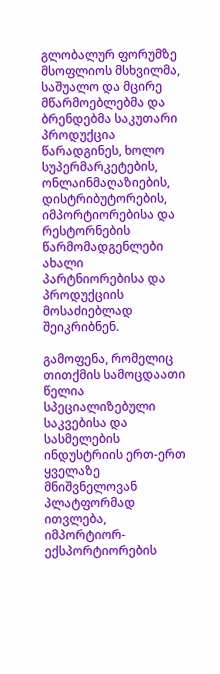გლობალურ ფორუმზე მსოფლიოს მსხვილმა, საშუალო და მცირე მწარმოებლებმა და ბრენდებმა საკუთარი პროდუქცია წარადგინეს, ხოლო სუპერმარკეტების, ონლაინმაღაზიების, დისტრიბუტორების, იმპორტიორებისა და რესტორნების წარმომადგენლები ახალი პარტნიორებისა და პროდუქციის მოსაძიებლად შეიკრიბნენ.

გამოფენა, რომელიც თითქმის სამოცდაათი წელია სპეციალიზებული საკვებისა და სასმელების ინდუსტრიის ერთ-ერთ ყველაზე მნიშვნელოვან პლატფორმად ითვლება, იმპორტიორ-ექსპორტიორების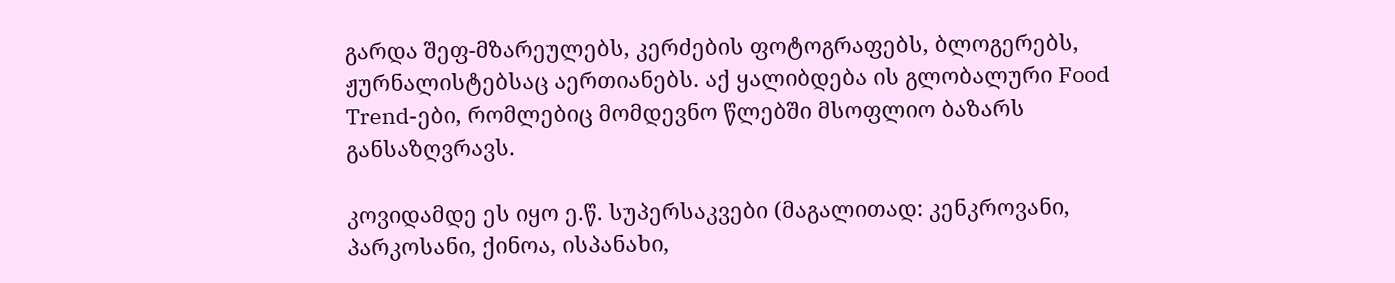გარდა შეფ-მზარეულებს, კერძების ფოტოგრაფებს, ბლოგერებს, ჟურნალისტებსაც აერთიანებს. აქ ყალიბდება ის გლობალური Food Trend-ები, რომლებიც მომდევნო წლებში მსოფლიო ბაზარს განსაზღვრავს.

კოვიდამდე ეს იყო ე.წ. სუპერსაკვები (მაგალითად: კენკროვანი, პარკოსანი, ქინოა, ისპანახი,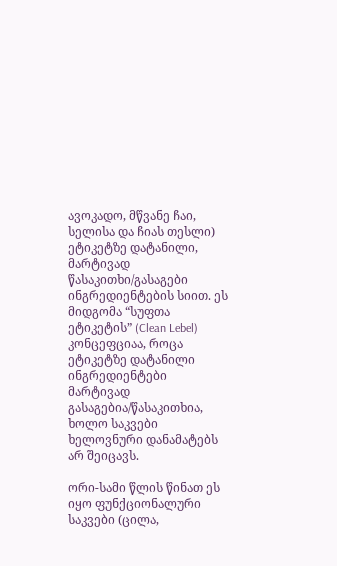ავოკადო, მწვანე ჩაი, სელისა და ჩიას თესლი) ეტიკეტზე დატანილი, მარტივად წასაკითხი/გასაგები ინგრედიენტების სიით. ეს მიდგომა “სუფთა ეტიკეტის” (Clean Lebel) კონცეფციაა, როცა ეტიკეტზე დატანილი ინგრედიენტები მარტივად გასაგებია/წასაკითხია, ხოლო საკვები ხელოვნური დანამატებს არ შეიცავს.

ორი-სამი წლის წინათ ეს იყო ფუნქციონალური საკვები (ცილა,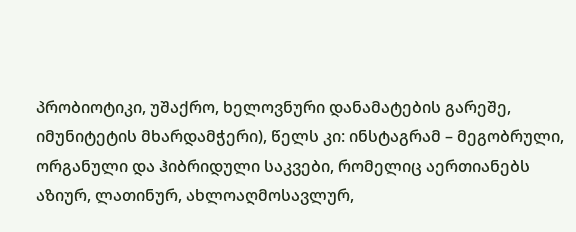პრობიოტიკი, უშაქრო, ხელოვნური დანამატების გარეშე, იმუნიტეტის მხარდამჭერი), წელს კი: ინსტაგრამ – მეგობრული, ორგანული და ჰიბრიდული საკვები, რომელიც აერთიანებს აზიურ, ლათინურ, ახლოაღმოსავლურ,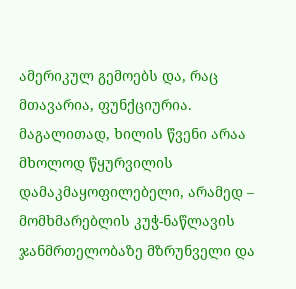ამერიკულ გემოებს და, რაც მთავარია, ფუნქციურია. მაგალითად, ხილის წვენი არაა მხოლოდ წყურვილის დამაკმაყოფილებელი, არამედ – მომხმარებლის კუჭ-ნაწლავის ჯანმრთელობაზე მზრუნველი და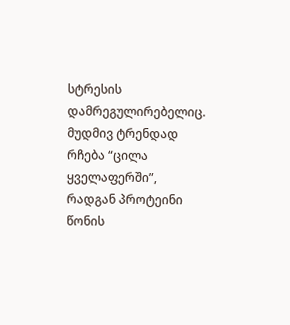სტრესის დამრეგულირებელიც. მუდმივ ტრენდად რჩება “ცილა ყველაფერში”, რადგან პროტეინი წონის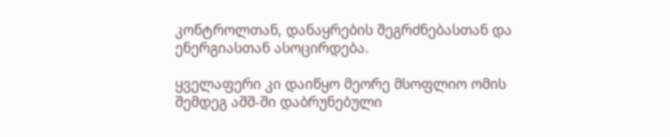კონტროლთან, დანაყრების შეგრძნებასთან და ენერგიასთან ასოცირდება.

ყველაფერი კი დაიწყო მეორე მსოფლიო ომის შემდეგ აშშ-ში დაბრუნებული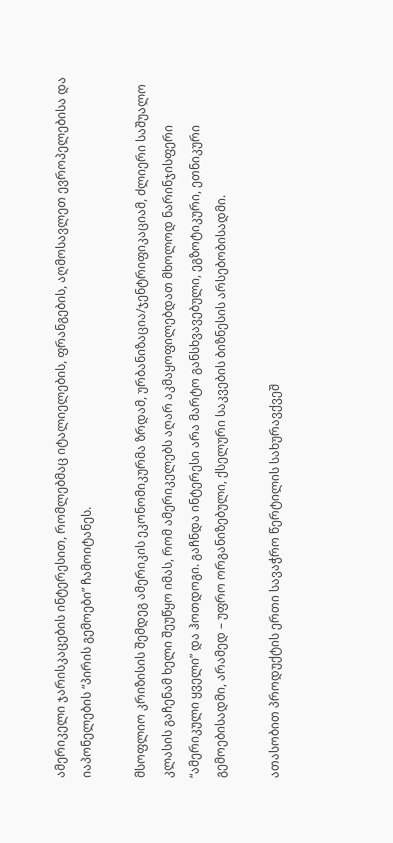ამერიკელი ჯარისკაცების ინტერესით, რომლებმაც იტალიელების, ფრანგების, აღმოსავლეთ ევროპელებისა და იაპონელების “პირის გემოები” ჩამოიტანეს.

მსოფლიო კრიზისის შემდეგ ამერიკის ეკონომიკურმა ზრდამ, ურბანიზაცია/ჯენტრიფიკაციამ, ძლიერი საშუალო კლასის გაჩენამ ხელი შეუწყო იმას, რომ ამერიკელებს აღარ აკმაყოფილებდათ მხოლოდ ნარინჯისფერი “ამერიკული ყველი” და ჰოთდოგი. გაჩნდა ინტერესი არა მარტო განსხვავებული, ეგზოტიკური, ეთნიკური გემოებისადმი, არამედ – უფრო ორგანიზებული, ქსელური საკვების ბიზნესის არსებობისადმი.

ათასობით პროდუქტის ერთი სავაჭრო წერტილის სახურავქვეშ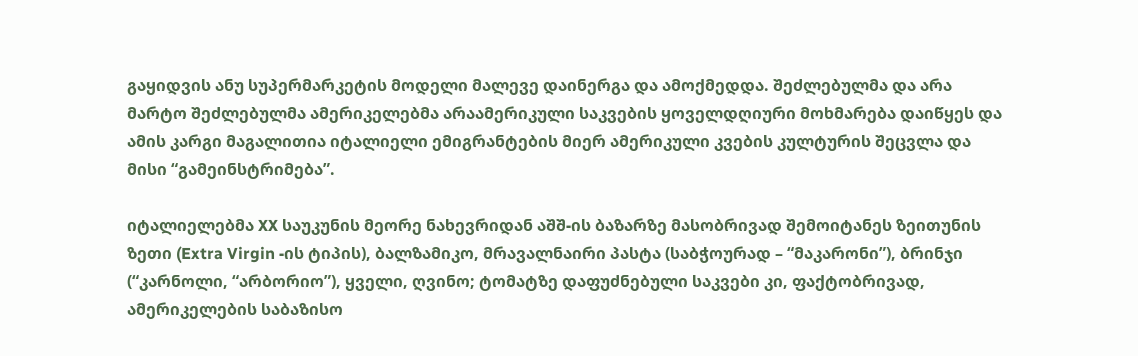გაყიდვის ანუ სუპერმარკეტის მოდელი მალევე დაინერგა და ამოქმედდა. შეძლებულმა და არა მარტო შეძლებულმა ამერიკელებმა არაამერიკული საკვების ყოველდღიური მოხმარება დაიწყეს და ამის კარგი მაგალითია იტალიელი ემიგრანტების მიერ ამერიკული კვების კულტურის შეცვლა და მისი “გამეინსტრიმება”.

იტალიელებმა XX საუკუნის მეორე ნახევრიდან აშშ-ის ბაზარზე მასობრივად შემოიტანეს ზეითუნის ზეთი (Extra Virgin -ის ტიპის), ბალზამიკო, მრავალნაირი პასტა (საბჭოურად – “მაკარონი”), ბრინჯი (“კარნოლი, “არბორიო”), ყველი, ღვინო; ტომატზე დაფუძნებული საკვები კი, ფაქტობრივად, ამერიკელების საბაზისო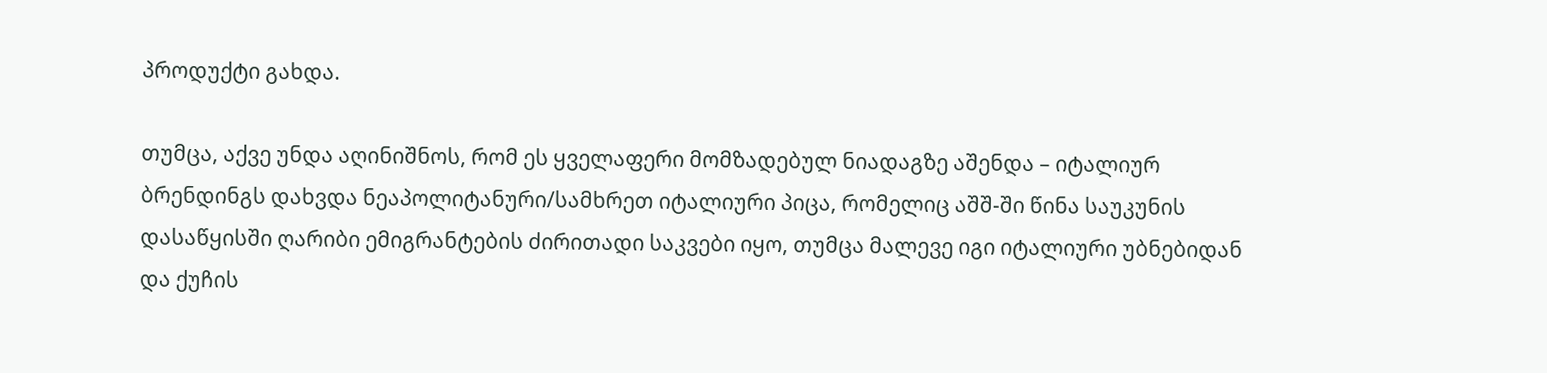პროდუქტი გახდა.

თუმცა, აქვე უნდა აღინიშნოს, რომ ეს ყველაფერი მომზადებულ ნიადაგზე აშენდა – იტალიურ ბრენდინგს დახვდა ნეაპოლიტანური/სამხრეთ იტალიური პიცა, რომელიც აშშ-ში წინა საუკუნის დასაწყისში ღარიბი ემიგრანტების ძირითადი საკვები იყო, თუმცა მალევე იგი იტალიური უბნებიდან და ქუჩის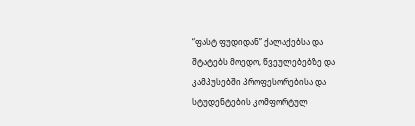“ფასტ ფუდიდან” ქალაქებსა და შტატებს მოედო, წვეულებებზე და კამპუსებში პროფესორებისა და სტუდენტების კომფორტულ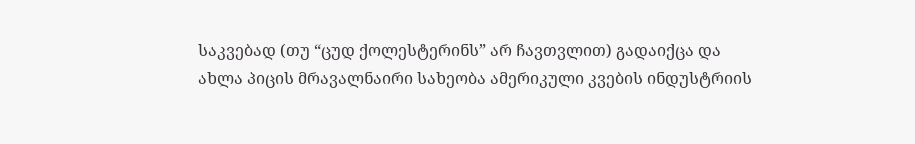საკვებად (თუ “ცუდ ქოლესტერინს” არ ჩავთვლით) გადაიქცა და ახლა პიცის მრავალნაირი სახეობა ამერიკული კვების ინდუსტრიის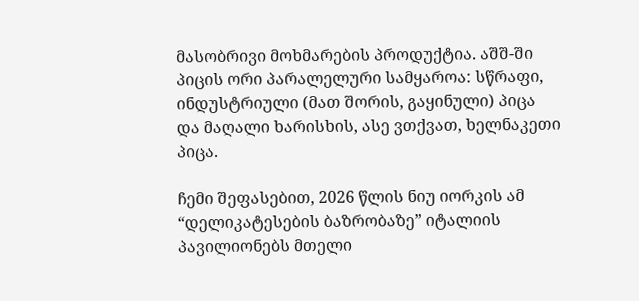მასობრივი მოხმარების პროდუქტია. აშშ-ში პიცის ორი პარალელური სამყაროა: სწრაფი, ინდუსტრიული (მათ შორის, გაყინული) პიცა და მაღალი ხარისხის, ასე ვთქვათ, ხელნაკეთი პიცა.

ჩემი შეფასებით, 2026 წლის ნიუ იორკის ამ “დელიკატესების ბაზრობაზე” იტალიის პავილიონებს მთელი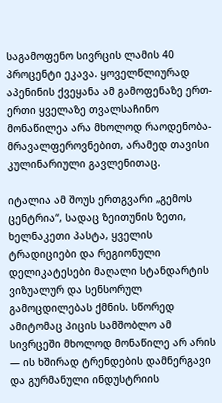საგამოფენო სივრცის ლამის 40 პროცენტი ეკავა. ყოველწლიურად აპენინის ქვეყანა ამ გამოფენაზე ერთ-ერთი ყველაზე თვალსაჩინო მონაწილეა არა მხოლოდ რაოდენობა-მრავალფეროვნებით, არამედ თავისი კულინარიული გავლენითაც.

იტალია ამ შოუს ერთგვარი „გემოს ცენტრია“, სადაც ზეითუნის ზეთი, ხელნაკეთი პასტა, ყველის ტრადიციები და რეგიონული დელიკატესები მაღალი სტანდარტის ვიზუალურ და სენსორულ გამოცდილებას ქმნის. სწორედ ამიტომაც პიცის სამშობლო ამ სივრცეში მხოლოდ მონაწილე არ არის — ის ხშირად ტრენდების დამნერგავი და გურმანული ინდუსტრიის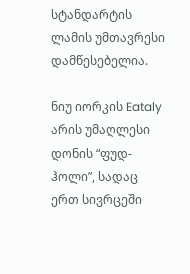სტანდარტის ლამის უმთავრესი დამწესებელია.

ნიუ იორკის Eataly არის უმაღლესი დონის “ფუდ-ჰოლი”, სადაც ერთ სივრცეში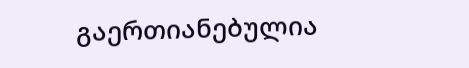გაერთიანებულია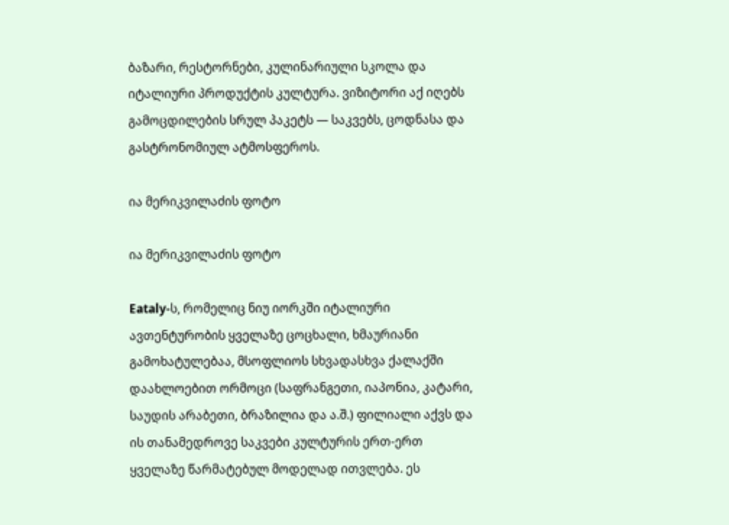ბაზარი, რესტორნები, კულინარიული სკოლა და იტალიური პროდუქტის კულტურა. ვიზიტორი აქ იღებს გამოცდილების სრულ პაკეტს — საკვებს, ცოდნასა და გასტრონომიულ ატმოსფეროს.

ია მერიკვილაძის ფოტო

ია მერიკვილაძის ფოტო

Eataly-ს, რომელიც ნიუ იორკში იტალიური ავთენტურობის ყველაზე ცოცხალი, ხმაურიანი გამოხატულებაა, მსოფლიოს სხვადასხვა ქალაქში დაახლოებით ორმოცი (საფრანგეთი, იაპონია, კატარი, საუდის არაბეთი, ბრაზილია და ა.შ.) ფილიალი აქვს და ის თანამედროვე საკვები კულტურის ერთ-ერთ ყველაზე წარმატებულ მოდელად ითვლება. ეს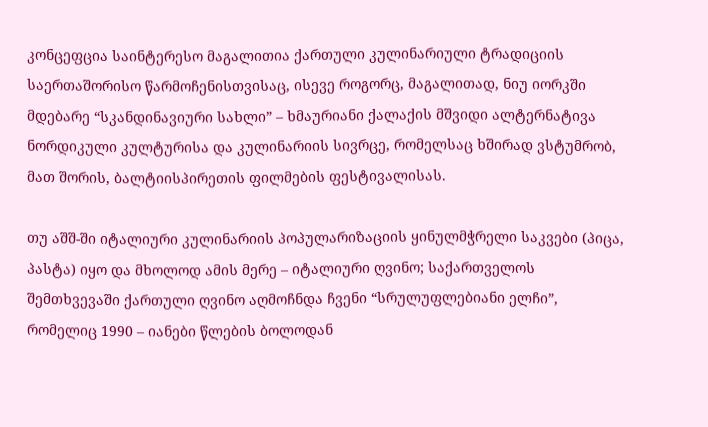კონცეფცია საინტერესო მაგალითია ქართული კულინარიული ტრადიციის საერთაშორისო წარმოჩენისთვისაც, ისევე როგორც, მაგალითად, ნიუ იორკში მდებარე “სკანდინავიური სახლი” – ხმაურიანი ქალაქის მშვიდი ალტერნატივა ნორდიკული კულტურისა და კულინარიის სივრცე, რომელსაც ხშირად ვსტუმრობ, მათ შორის, ბალტიისპირეთის ფილმების ფესტივალისას.

თუ აშშ-ში იტალიური კულინარიის პოპულარიზაციის ყინულმჭრელი საკვები (პიცა, პასტა) იყო და მხოლოდ ამის მერე – იტალიური ღვინო; საქართველოს შემთხვევაში ქართული ღვინო აღმოჩნდა ჩვენი “სრულუფლებიანი ელჩი”, რომელიც 1990 – იანები წლების ბოლოდან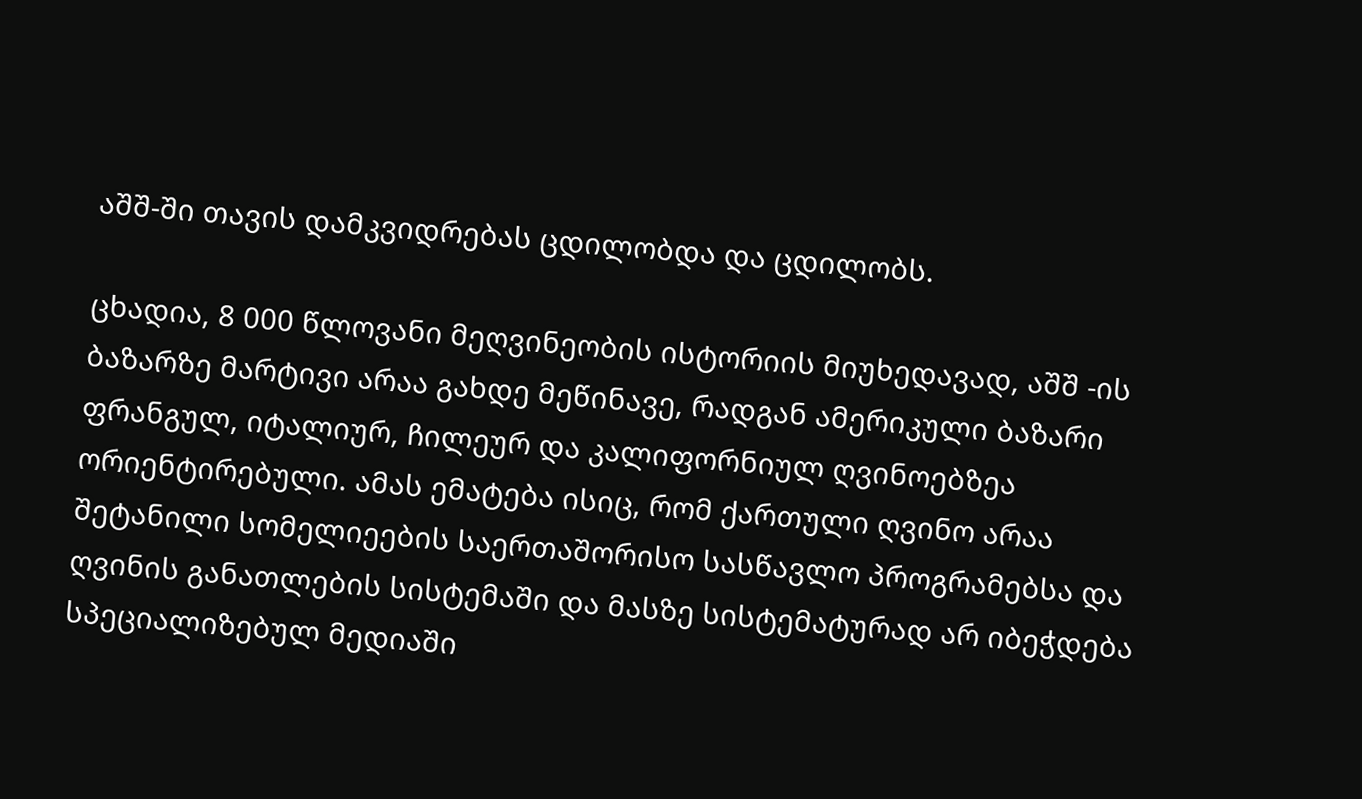აშშ-ში თავის დამკვიდრებას ცდილობდა და ცდილობს.

ცხადია, 8 000 წლოვანი მეღვინეობის ისტორიის მიუხედავად, აშშ -ის ბაზარზე მარტივი არაა გახდე მეწინავე, რადგან ამერიკული ბაზარი ფრანგულ, იტალიურ, ჩილეურ და კალიფორნიულ ღვინოებზეა ორიენტირებული. ამას ემატება ისიც, რომ ქართული ღვინო არაა შეტანილი სომელიეების საერთაშორისო სასწავლო პროგრამებსა და ღვინის განათლების სისტემაში და მასზე სისტემატურად არ იბეჭდება სპეციალიზებულ მედიაში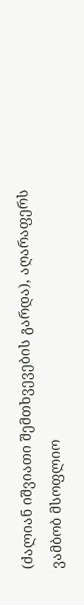(ძალიან იშვიათი შემთხვევების გარდა), აღარაფერს ვამბობ მსოფლიო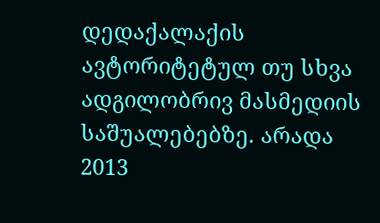დედაქალაქის ავტორიტეტულ თუ სხვა ადგილობრივ მასმედიის საშუალებებზე. არადა 2013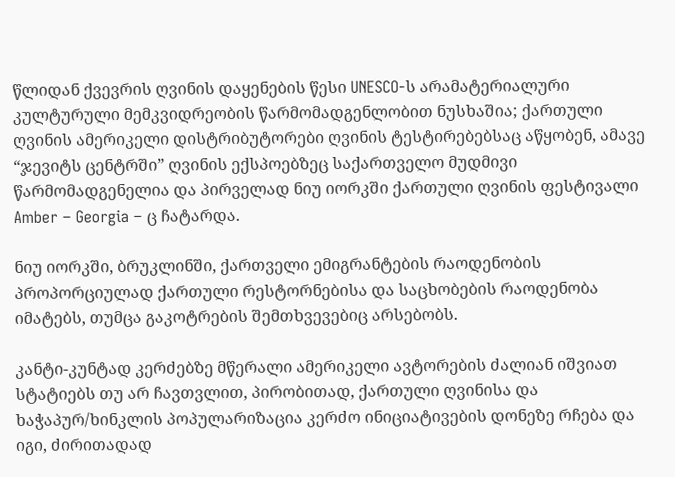წლიდან ქვევრის ღვინის დაყენების წესი UNESCO-ს არამატერიალური კულტურული მემკვიდრეობის წარმომადგენლობით ნუსხაშია; ქართული ღვინის ამერიკელი დისტრიბუტორები ღვინის ტესტირებებსაც აწყობენ, ამავე “ჯევიტს ცენტრში” ღვინის ექსპოებზეც საქართველო მუდმივი წარმომადგენელია და პირველად ნიუ იორკში ქართული ღვინის ფესტივალი Amber – Georgia – ც ჩატარდა.

ნიუ იორკში, ბრუკლინში, ქართველი ემიგრანტების რაოდენობის პროპორციულად ქართული რესტორნებისა და საცხობების რაოდენობა იმატებს, თუმცა გაკოტრების შემთხვევებიც არსებობს.

კანტი-კუნტად კერძებზე მწერალი ამერიკელი ავტორების ძალიან იშვიათ სტატიებს თუ არ ჩავთვლით, პირობითად, ქართული ღვინისა და ხაჭაპურ/ხინკლის პოპულარიზაცია კერძო ინიციატივების დონეზე რჩება და იგი, ძირითადად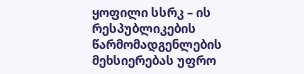ყოფილი სსრკ – ის რესპუბლიკების წარმომადგენლების მეხსიერებას უფრო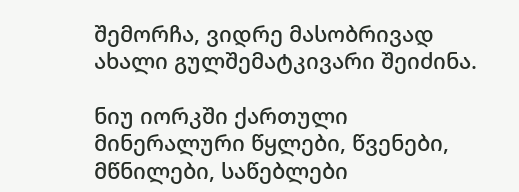შემორჩა, ვიდრე მასობრივად ახალი გულშემატკივარი შეიძინა.

ნიუ იორკში ქართული მინერალური წყლები, წვენები, მწნილები, საწებლები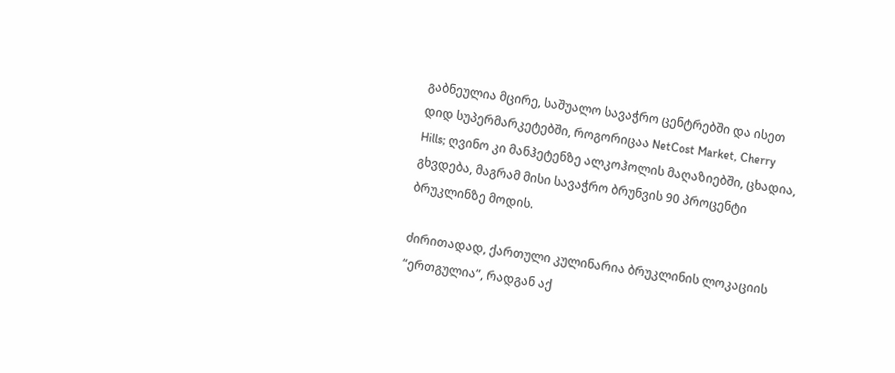გაბნეულია მცირე, საშუალო სავაჭრო ცენტრებში და ისეთ დიდ სუპერმარკეტებში, როგორიცაა NetCost Market, Cherry Hills; ღვინო კი მანჰეტენზე ალკოჰოლის მაღაზიებში, ცხადია, გხვდება, მაგრამ მისი სავაჭრო ბრუნვის 90 პროცენტი ბრუკლინზე მოდის.

ძირითადად, ქართული კულინარია ბრუკლინის ლოკაციის “ერთგულია”, რადგან აქ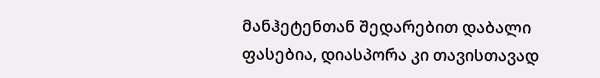მანჰეტენთან შედარებით დაბალი ფასებია, დიასპორა კი თავისთავად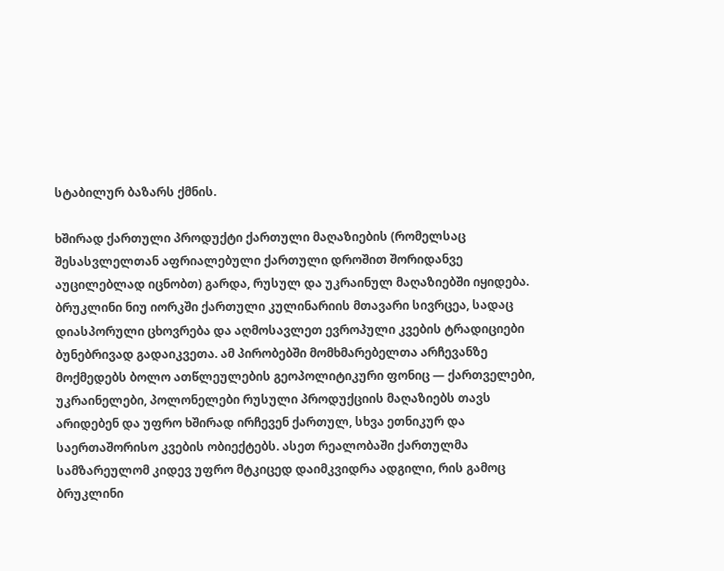სტაბილურ ბაზარს ქმნის.

ხშირად ქართული პროდუქტი ქართული მაღაზიების (რომელსაც შესასვლელთან აფრიალებული ქართული დროშით შორიდანვე აუცილებლად იცნობთ) გარდა, რუსულ და უკრაინულ მაღაზიებში იყიდება. ბრუკლინი ნიუ იორკში ქართული კულინარიის მთავარი სივრცეა, სადაც დიასპორული ცხოვრება და აღმოსავლეთ ევროპული კვების ტრადიციები ბუნებრივად გადაიკვეთა. ამ პირობებში მომხმარებელთა არჩევანზე მოქმედებს ბოლო ათწლეულების გეოპოლიტიკური ფონიც — ქართველები, უკრაინელები, პოლონელები რუსული პროდუქციის მაღაზიებს თავს არიდებენ და უფრო ხშირად ირჩევენ ქართულ, სხვა ეთნიკურ და საერთაშორისო კვების ობიექტებს. ასეთ რეალობაში ქართულმა სამზარეულომ კიდევ უფრო მტკიცედ დაიმკვიდრა ადგილი, რის გამოც ბრუკლინი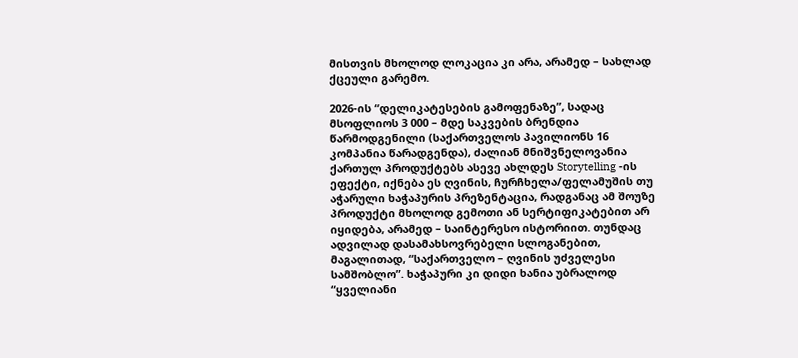მისთვის მხოლოდ ლოკაცია კი არა, არამედ – სახლად ქცეული გარემო.

2026-ის “დელიკატესების გამოფენაზე”, სადაც მსოფლიოს 3 000 – მდე საკვების ბრენდია წარმოდგენილი (საქართველოს პავილიონს 16 კომპანია წარადგენდა), ძალიან მნიშვნელოვანია ქართულ პროდუქტებს ასევე ახლდეს Storytelling -ის ეფექტი, იქნება ეს ღვინის, ჩურჩხელა/ფელამუშის თუ აჭარული ხაჭაპურის პრეზენტაცია, რადგანაც ამ შოუზე პროდუქტი მხოლოდ გემოთი ან სერტიფიკატებით არ იყიდება, არამედ – საინტერესო ისტორიით. თუნდაც ადვილად დასამახსოვრებელი სლოგანებით, მაგალითად, “საქართველო – ღვინის უძველესი სამშობლო”. ხაჭაპური კი დიდი ხანია უბრალოდ “ყველიანი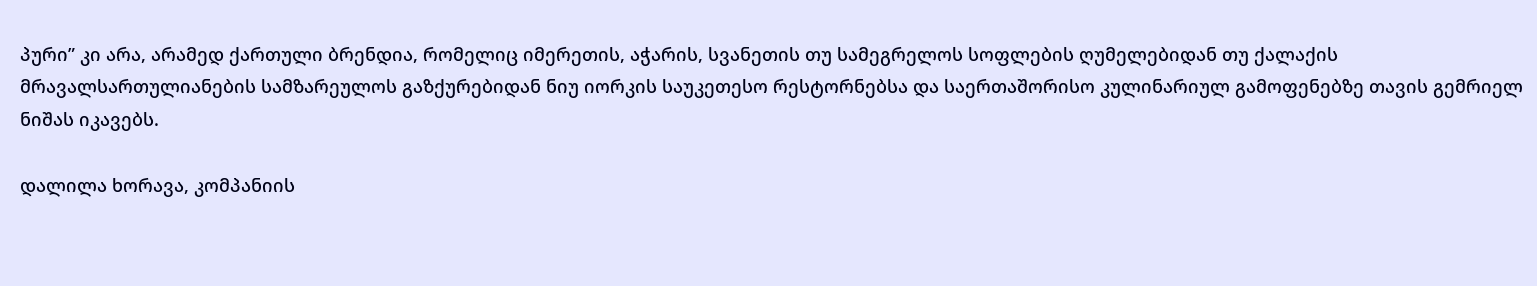პური” კი არა, არამედ ქართული ბრენდია, რომელიც იმერეთის, აჭარის, სვანეთის თუ სამეგრელოს სოფლების ღუმელებიდან თუ ქალაქის მრავალსართულიანების სამზარეულოს გაზქურებიდან ნიუ იორკის საუკეთესო რესტორნებსა და საერთაშორისო კულინარიულ გამოფენებზე თავის გემრიელ ნიშას იკავებს.

დალილა ხორავა, კომპანიის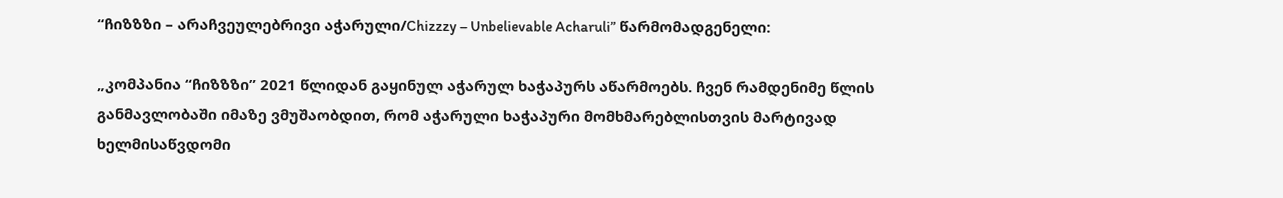“ჩიზზზი – არაჩვეულებრივი აჭარული/Chizzzy – Unbelievable Acharuli” წარმომადგენელი:

„კომპანია “ჩიზზზი” 2021 წლიდან გაყინულ აჭარულ ხაჭაპურს აწარმოებს. ჩვენ რამდენიმე წლის განმავლობაში იმაზე ვმუშაობდით, რომ აჭარული ხაჭაპური მომხმარებლისთვის მარტივად ხელმისაწვდომი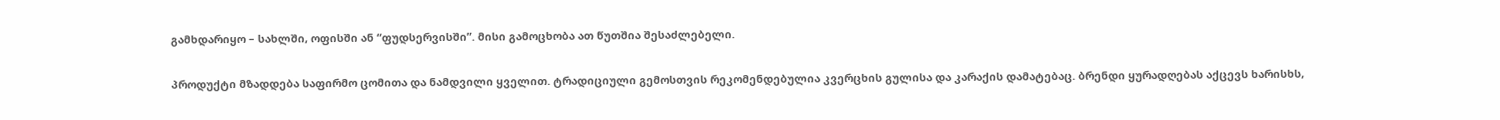გამხდარიყო – სახლში, ოფისში ან “ფუდსერვისში”. მისი გამოცხობა ათ წუთშია შესაძლებელი.

პროდუქტი მზადდება საფირმო ცომითა და ნამდვილი ყველით. ტრადიციული გემოსთვის რეკომენდებულია კვერცხის გულისა და კარაქის დამატებაც. ბრენდი ყურადღებას აქცევს ხარისხს,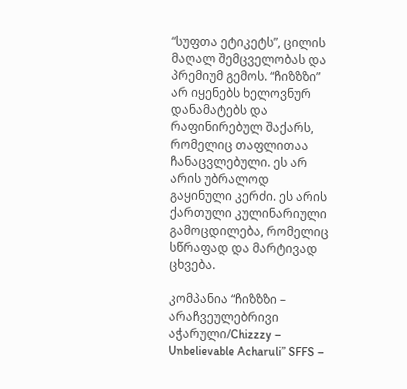“სუფთა ეტიკეტს”, ცილის მაღალ შემცველობას და პრემიუმ გემოს. “ჩიზზზი” არ იყენებს ხელოვნურ დანამატებს და რაფინირებულ შაქარს, რომელიც თაფლითაა ჩანაცვლებული. ეს არ არის უბრალოდ გაყინული კერძი. ეს არის ქართული კულინარიული გამოცდილება, რომელიც სწრაფად და მარტივად ცხვება.

კომპანია “ჩიზზზი – არაჩვეულებრივი აჭარული/Chizzzy – Unbelievable Acharuli” SFFS –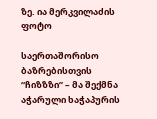ზე. ია მერკვილაძის ფოტო

საერთაშორისო ბაზრებისთვის “ჩიზზზი” – მა შექმნა აჭარული ხაჭაპურის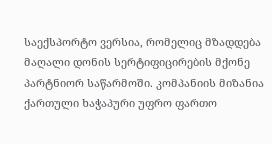საექსპორტო ვერსია, რომელიც მზადდება მაღალი დონის სერტიფიცირების მქონე პარტნიორ საწარმოში. კომპანიის მიზანია ქართული ხაჭაპური უფრო ფართო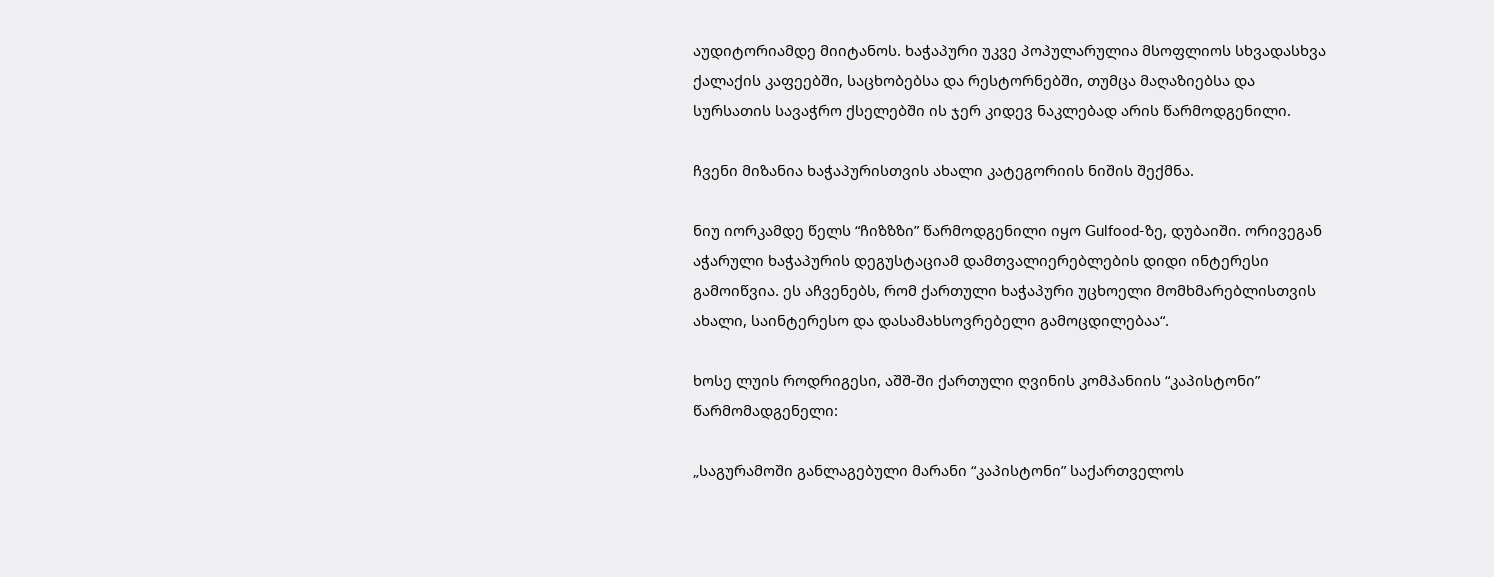აუდიტორიამდე მიიტანოს. ხაჭაპური უკვე პოპულარულია მსოფლიოს სხვადასხვა ქალაქის კაფეებში, საცხობებსა და რესტორნებში, თუმცა მაღაზიებსა და სურსათის სავაჭრო ქსელებში ის ჯერ კიდევ ნაკლებად არის წარმოდგენილი.

ჩვენი მიზანია ხაჭაპურისთვის ახალი კატეგორიის ნიშის შექმნა.

ნიუ იორკამდე წელს “ჩიზზზი” წარმოდგენილი იყო Gulfood-ზე, დუბაიში. ორივეგან აჭარული ხაჭაპურის დეგუსტაციამ დამთვალიერებლების დიდი ინტერესი გამოიწვია. ეს აჩვენებს, რომ ქართული ხაჭაპური უცხოელი მომხმარებლისთვის ახალი, საინტერესო და დასამახსოვრებელი გამოცდილებაა“.

ხოსე ლუის როდრიგესი, აშშ-ში ქართული ღვინის კომპანიის “კაპისტონი” წარმომადგენელი:

„საგურამოში განლაგებული მარანი “კაპისტონი” საქართველოს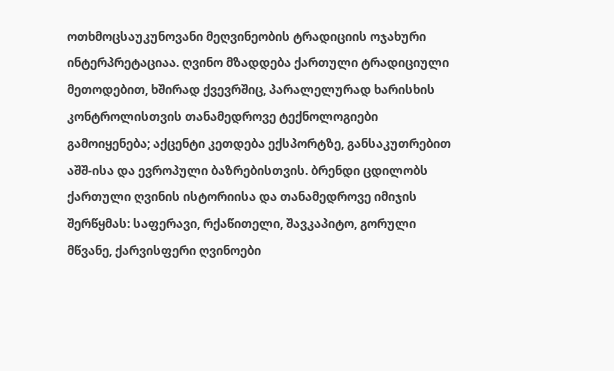ოთხმოცსაუკუნოვანი მეღვინეობის ტრადიციის ოჯახური ინტერპრეტაციაა. ღვინო მზადდება ქართული ტრადიციული მეთოდებით, ხშირად ქვევრშიც, პარალელურად ხარისხის კონტროლისთვის თანამედროვე ტექნოლოგიები გამოიყენება; აქცენტი კეთდება ექსპორტზე, განსაკუთრებით აშშ-ისა და ევროპული ბაზრებისთვის. ბრენდი ცდილობს ქართული ღვინის ისტორიისა და თანამედროვე იმიჯის შერწყმას: საფერავი, რქაწითელი, შავკაპიტო, გორული მწვანე, ქარვისფერი ღვინოები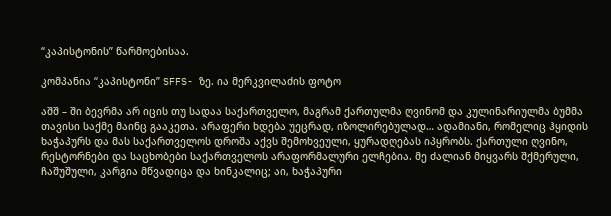“კაპისტონის” წარმოებისაა.

კომპანია “კაპისტონი” SFFS- ზე. ია მერკვილაძის ფოტო

აშშ – ში ბევრმა არ იცის თუ სადაა საქართველო, მაგრამ ქართულმა ღვინომ და კულინარიულმა ბუმმა თავისი საქმე მაინც გააკეთა. არაფერი ხდება უეცრად, იზოლირებულად… ადამიანი, რომელიც ჰყიდის ხაჭაპურს და მას საქართველოს დროშა აქვს შემოხვეული, ყურადღებას იპყრობს. ქართული ღვინო, რესტორნები და საცხობები საქართველოს არაფორმალური ელჩებია. მე ძალიან მიყვარს შქმერული, ჩაშუშული, კარგია მწვადიცა და ხინკალიც; აი, ხაჭაპური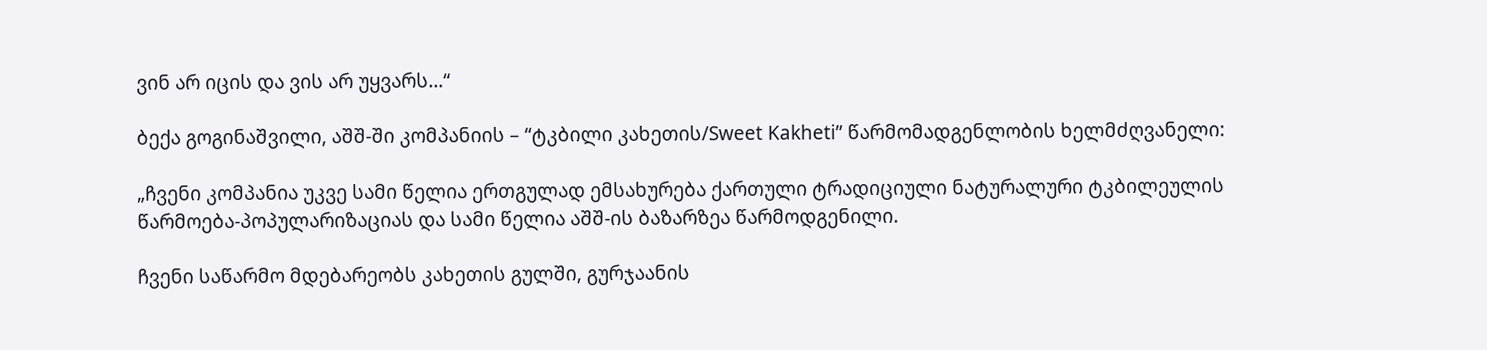ვინ არ იცის და ვის არ უყვარს…“

ბექა გოგინაშვილი, აშშ-ში კომპანიის – “ტკბილი კახეთის/Sweet Kakheti” წარმომადგენლობის ხელმძღვანელი:

„ჩვენი კომპანია უკვე სამი წელია ერთგულად ემსახურება ქართული ტრადიციული ნატურალური ტკბილეულის წარმოება-პოპულარიზაციას და სამი წელია აშშ-ის ბაზარზეა წარმოდგენილი.

ჩვენი საწარმო მდებარეობს კახეთის გულში, გურჯაანის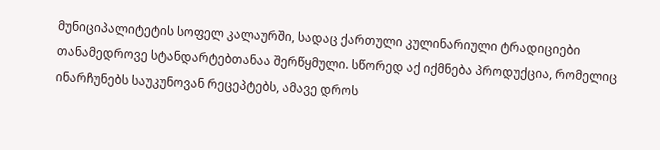მუნიციპალიტეტის სოფელ კალაურში, სადაც ქართული კულინარიული ტრადიციები თანამედროვე სტანდარტებთანაა შერწყმული. სწორედ აქ იქმნება პროდუქცია, რომელიც ინარჩუნებს საუკუნოვან რეცეპტებს, ამავე დროს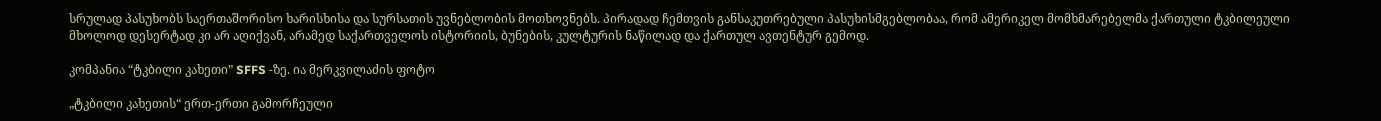სრულად პასუხობს საერთაშორისო ხარისხისა და სურსათის უვნებლობის მოთხოვნებს. პირადად ჩემთვის განსაკუთრებული პასუხისმგებლობაა, რომ ამერიკელ მომხმარებელმა ქართული ტკბილეული მხოლოდ დესერტად კი არ აღიქვან, არამედ საქართველოს ისტორიის, ბუნების, კულტურის ნაწილად და ქართულ ავთენტურ გემოდ.

კომპანია “ტკბილი კახეთი” SFFS -ზე. ია მერკვილაძის ფოტო

„ტკბილი კახეთის“ ერთ-ერთი გამორჩეული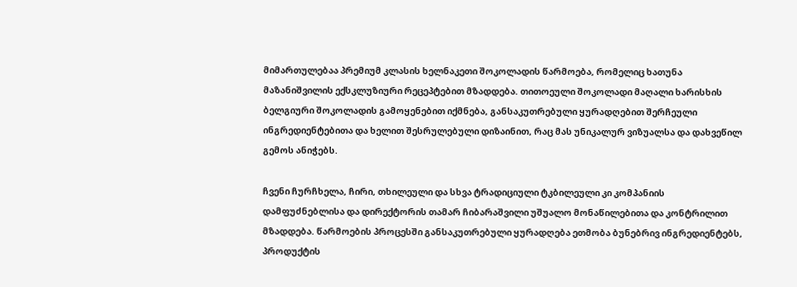მიმართულებაა პრემიუმ კლასის ხელნაკეთი შოკოლადის წარმოება, რომელიც ხათუნა მაზანიშვილის ექსკლუზიური რეცეპტებით მზადდება. თითოეული შოკოლადი მაღალი ხარისხის ბელგიური შოკოლადის გამოყენებით იქმნება, განსაკუთრებული ყურადღებით შერჩეული ინგრედიენტებითა და ხელით შესრულებული დიზაინით, რაც მას უნიკალურ ვიზუალსა და დახვეწილ გემოს ანიჭებს.

ჩვენი ჩურჩხელა, ჩირი, თხილეული და სხვა ტრადიციული ტკბილეული კი კომპანიის დამფუძნებლისა და დირექტორის თამარ ჩიბარაშვილი უშუალო მონაწილებითა და კონტრილით მზადდება. წარმოების პროცესში განსაკუთრებული ყურადღება ეთმობა ბუნებრივ ინგრედიენტებს, პროდუქტის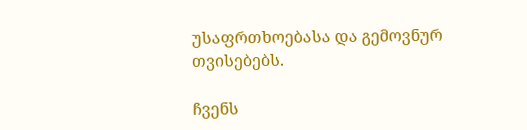უსაფრთხოებასა და გემოვნურ თვისებებს.

ჩვენს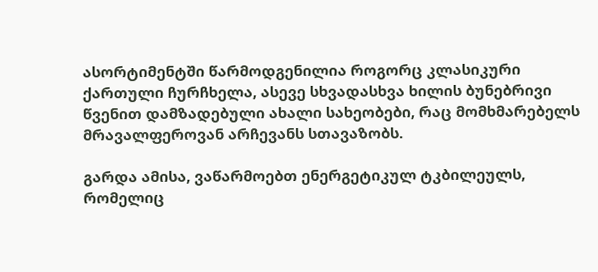ასორტიმენტში წარმოდგენილია როგორც კლასიკური ქართული ჩურჩხელა, ასევე სხვადასხვა ხილის ბუნებრივი წვენით დამზადებული ახალი სახეობები, რაც მომხმარებელს მრავალფეროვან არჩევანს სთავაზობს.

გარდა ამისა, ვაწარმოებთ ენერგეტიკულ ტკბილეულს, რომელიც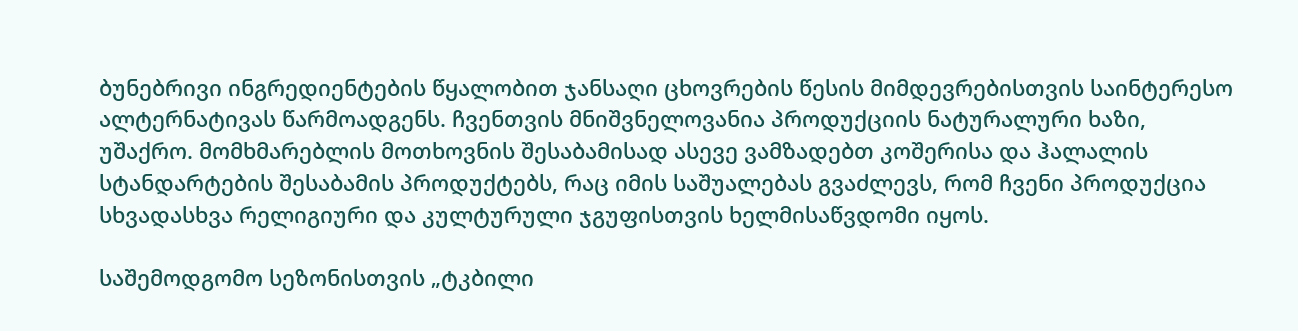ბუნებრივი ინგრედიენტების წყალობით ჯანსაღი ცხოვრების წესის მიმდევრებისთვის საინტერესო ალტერნატივას წარმოადგენს. ჩვენთვის მნიშვნელოვანია პროდუქციის ნატურალური ხაზი, უშაქრო. მომხმარებლის მოთხოვნის შესაბამისად ასევე ვამზადებთ კოშერისა და ჰალალის სტანდარტების შესაბამის პროდუქტებს, რაც იმის საშუალებას გვაძლევს, რომ ჩვენი პროდუქცია სხვადასხვა რელიგიური და კულტურული ჯგუფისთვის ხელმისაწვდომი იყოს.

საშემოდგომო სეზონისთვის „ტკბილი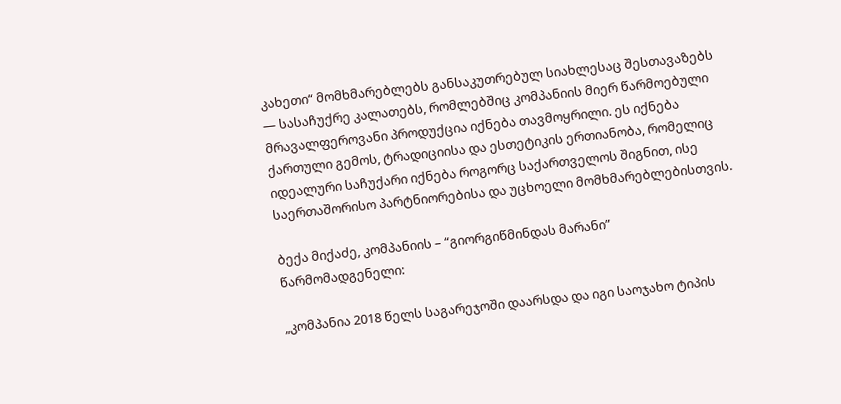კახეთი“ მომხმარებლებს განსაკუთრებულ სიახლესაც შესთავაზებს — სასაჩუქრე კალათებს, რომლებშიც კომპანიის მიერ წარმოებული მრავალფეროვანი პროდუქცია იქნება თავმოყრილი. ეს იქნება ქართული გემოს, ტრადიციისა და ესთეტიკის ერთიანობა, რომელიც იდეალური საჩუქარი იქნება როგორც საქართველოს შიგნით, ისე საერთაშორისო პარტნიორებისა და უცხოელი მომხმარებლებისთვის.

ბექა მიქაძე, კომპანიის – “გიორგიწმინდას მარანი” წარმომადგენელი:

„კომპანია 2018 წელს საგარეჯოში დაარსდა და იგი საოჯახო ტიპის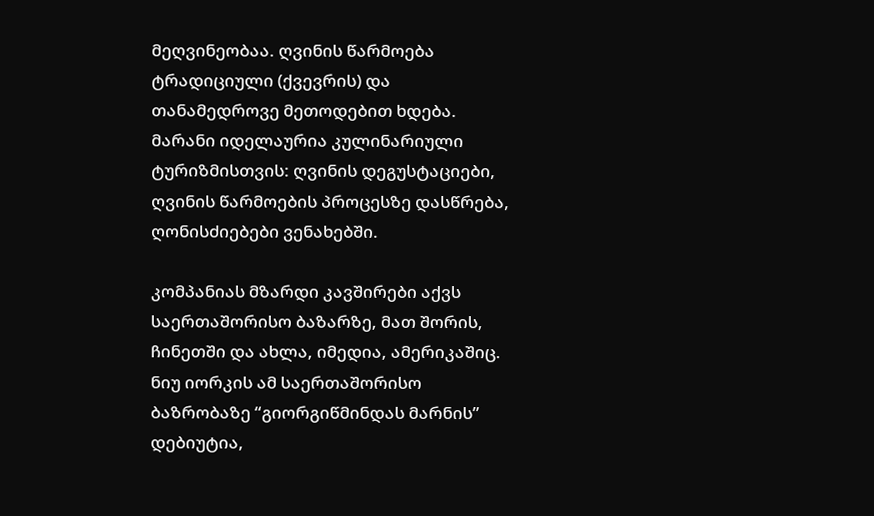მეღვინეობაა. ღვინის წარმოება ტრადიციული (ქვევრის) და თანამედროვე მეთოდებით ხდება. მარანი იდელაურია კულინარიული ტურიზმისთვის: ღვინის დეგუსტაციები, ღვინის წარმოების პროცესზე დასწრება, ღონისძიებები ვენახებში.

კომპანიას მზარდი კავშირები აქვს საერთაშორისო ბაზარზე, მათ შორის, ჩინეთში და ახლა, იმედია, ამერიკაშიც. ნიუ იორკის ამ საერთაშორისო ბაზრობაზე “გიორგიწმინდას მარნის” დებიუტია,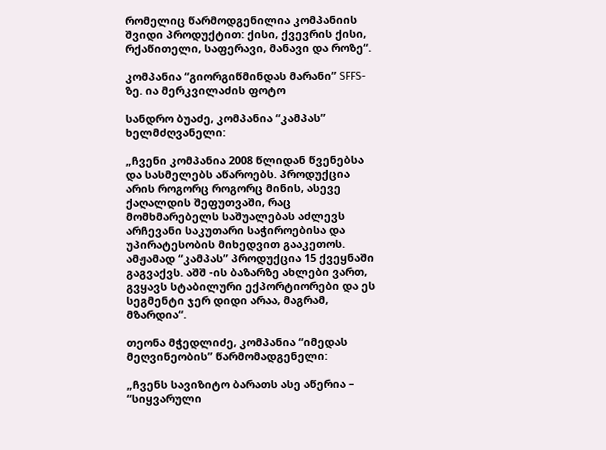რომელიც წარმოდგენილია კომპანიის შვიდი პროდუქტით: ქისი, ქვევრის ქისი, რქაწითელი, საფერავი, მანავი და როზე“.

კომპანია “გიორგიწმინდას მარანი” SFFS-ზე. ია მერკვილაძის ფოტო

სანდრო ბუაძე, კომპანია “კამპას” ხელმძღვანელი:

„ჩვენი კომპანია 2008 წლიდან წვენებსა და სასმელებს აწაროებს. პროდუქცია არის როგორც როგორც მინის, ასევე ქაღალდის შეფუთვაში, რაც მომხმარებელს საშუალებას აძლევს არჩევანი საკუთარი საჭიროებისა და უპირატესობის მიხედვით გააკეთოს. ამჟამად “კამპას” პროდუქცია 15 ქვეყნაში გაგვაქვს. აშშ -ის ბაზარზე ახლები ვართ, გვყავს სტაბილური ექპორტიორები და ეს სეგმენტი ჯერ დიდი არაა, მაგრამ, მზარდია“.

თეონა მჭედლიძე, კომპანია “იმედას მეღვინეობის” წარმომადგენელი:

„ჩვენს სავიზიტო ბარათს ასე აწერია – “სიყვარული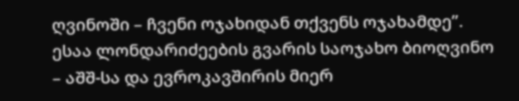ღვინოში – ჩვენი ოჯახიდან თქვენს ოჯახამდე”. ესაა ლონდარიძეების გვარის საოჯახო ბიოღვინო – აშშ-სა და ევროკავშირის მიერ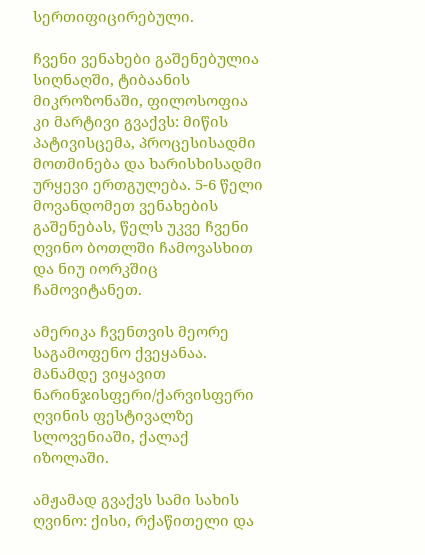სერთიფიცირებული.

ჩვენი ვენახები გაშენებულია სიღნაღში, ტიბაანის მიკროზონაში, ფილოსოფია კი მარტივი გვაქვს: მიწის პატივისცემა, პროცესისადმი მოთმინება და ხარისხისადმი ურყევი ერთგულება. 5-6 წელი მოვანდომეთ ვენახების გაშენებას, წელს უკვე ჩვენი ღვინო ბოთლში ჩამოვასხით და ნიუ იორკშიც ჩამოვიტანეთ.

ამერიკა ჩვენთვის მეორე საგამოფენო ქვეყანაა. მანამდე ვიყავით ნარინჯისფერი/ქარვისფერი ღვინის ფესტივალზე სლოვენიაში, ქალაქ იზოლაში.

ამჟამად გვაქვს სამი სახის ღვინო: ქისი, რქაწითელი და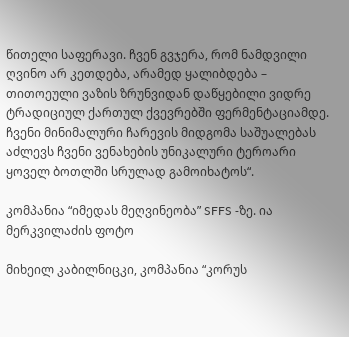წითელი საფერავი. ჩვენ გვჯერა, რომ ნამდვილი ღვინო არ კეთდება, არამედ ყალიბდება – თითოეული ვაზის ზრუნვიდან დაწყებილი ვიდრე ტრადიციულ ქართულ ქვევრებში ფერმენტაციამდე. ჩვენი მინიმალური ჩარევის მიდგომა საშუალებას აძლევს ჩვენი ვენახების უნიკალური ტეროარი ყოველ ბოთლში სრულად გამოიხატოს“.

კომპანია “იმედას მეღვინეობა” SFFS -ზე. ია მერკვილაძის ფოტო

მიხეილ კაბილნიცკი, კომპანია “კორუს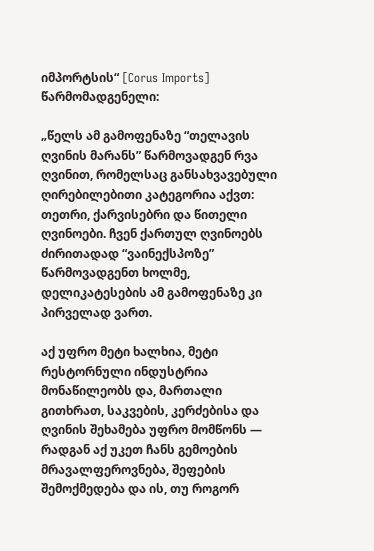იმპორტსის“ [Corus Imports] წარმომადგენელი:

„წელს ამ გამოფენაზე “თელავის ღვინის მარანს” წარმოვადგენ რვა ღვინით, რომელსაც განსახვავებული ღირებილებითი კატეგორია აქვთ: თეთრი, ქარვისებრი და წითელი ღვინოები. ჩვენ ქართულ ღვინოებს ძირითადად “ვაინექსპოზე” წარმოვადგენთ ხოლმე, დელიკატესების ამ გამოფენაზე კი პირველად ვართ.

აქ უფრო მეტი ხალხია, მეტი რესტორნული ინდუსტრია მონაწილეობს და, მართალი გითხრათ, საკვების, კერძებისა და ღვინის შეხამება უფრო მომწონს — რადგან აქ უკეთ ჩანს გემოების მრავალფეროვნება, შეფების შემოქმედება და ის, თუ როგორ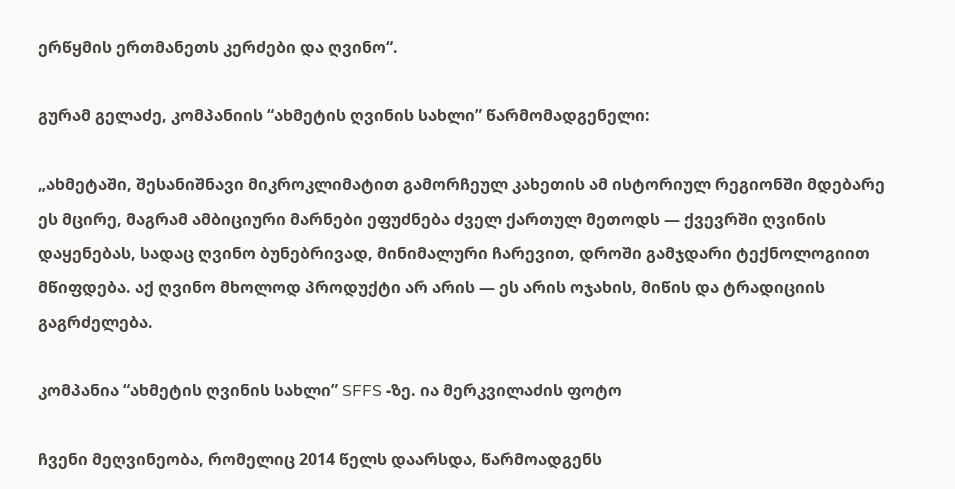ერწყმის ერთმანეთს კერძები და ღვინო“.

გურამ გელაძე, კომპანიის “ახმეტის ღვინის სახლი” წარმომადგენელი:

„ახმეტაში, შესანიშნავი მიკროკლიმატით გამორჩეულ კახეთის ამ ისტორიულ რეგიონში მდებარე ეს მცირე, მაგრამ ამბიციური მარნები ეფუძნება ძველ ქართულ მეთოდს — ქვევრში ღვინის დაყენებას, სადაც ღვინო ბუნებრივად, მინიმალური ჩარევით, დროში გამჯდარი ტექნოლოგიით მწიფდება. აქ ღვინო მხოლოდ პროდუქტი არ არის — ეს არის ოჯახის, მიწის და ტრადიციის გაგრძელება.

კომპანია “ახმეტის ღვინის სახლი” SFFS -ზე. ია მერკვილაძის ფოტო

ჩვენი მეღვინეობა, რომელიც 2014 წელს დაარსდა, წარმოადგენს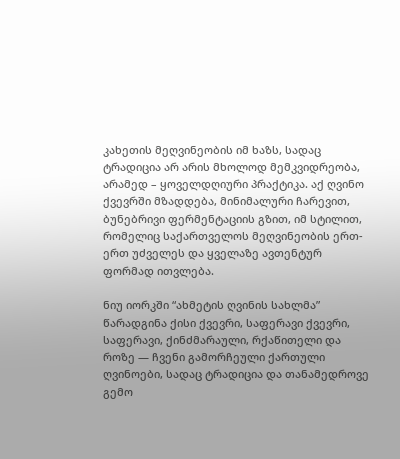კახეთის მეღვინეობის იმ ხაზს, სადაც ტრადიცია არ არის მხოლოდ მემკვიდრეობა, არამედ – ყოველდღიური პრაქტიკა. აქ ღვინო ქვევრში მზადდება, მინიმალური ჩარევით, ბუნებრივი ფერმენტაციის გზით, იმ სტილით, რომელიც საქართველოს მეღვინეობის ერთ-ერთ უძველეს და ყველაზე ავთენტურ ფორმად ითვლება.

ნიუ იორკში “ახმეტის ღვინის სახლმა” წარადგინა ქისი ქვევრი, საფერავი ქვევრი, საფერავი, ქინძმარაული, რქაწითელი და როზე — ჩვენი გამორჩეული ქართული ღვინოები, სადაც ტრადიცია და თანამედროვე გემო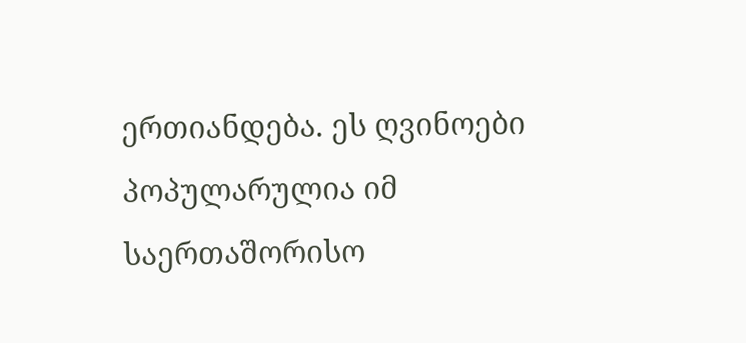ერთიანდება. ეს ღვინოები პოპულარულია იმ საერთაშორისო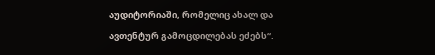აუდიტორიაში, რომელიც ახალ და ავთენტურ გამოცდილებას ეძებს“.